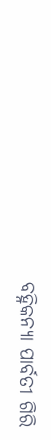ବହ୍ନିକନ୍ୟା ପାର୍ବତୀ ଗିରି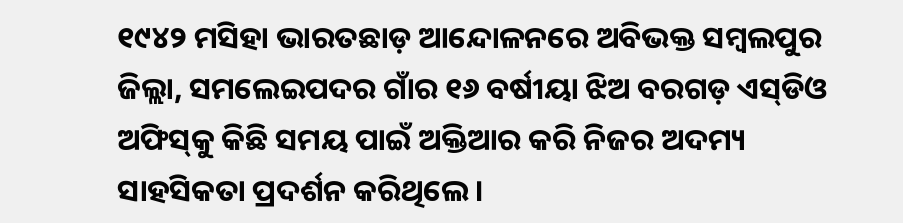୧୯୪୨ ମସିହା ଭାରତଛାଡ଼ ଆନ୍ଦୋଳନରେ ଅବିଭକ୍ତ ସମ୍ବଲପୁର ଜିଲ୍ଲା, ସମଲେଇପଦର ଗାଁର ୧୬ ବର୍ଷୀୟା ଝିଅ ବରଗଡ଼ ଏସ୍‌ଡିଓ ଅଫିସ୍‌କୁ କିଛି ସମୟ ପାଇଁ ଅକ୍ତିଆର କରି ନିଜର ଅଦମ୍ୟ ସାହସିକତା ପ୍ରଦର୍ଶନ କରିଥିଲେ।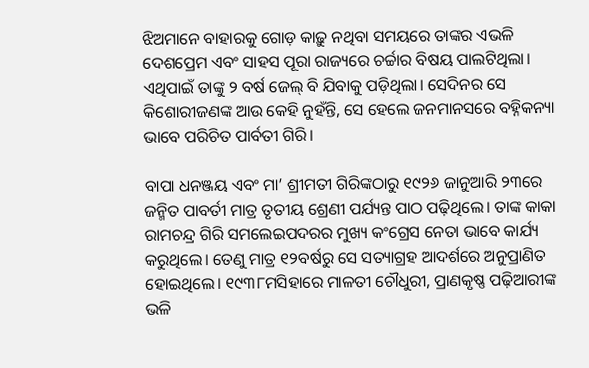ଝିଅମାନେ ବାହାରକୁ ଗୋଡ଼ କାଢ଼ୁ ନଥିବା ସମୟ‌ରେ ତାଙ୍କର ଏଭଳି ଦେଶପ୍ରେମ ଏବଂ ସାହସ ପୂରା ରାଜ୍ୟରେ ଚର୍ଚ୍ଚାର ବିଷୟ ପାଲଟିଥିଲା। ଏଥିପାଇଁ ତାଙ୍କୁ ୨ ବର୍ଷ ଜେଲ୍‌ ବି ଯିବାକୁ ପଡ଼ିଥିଲା। ସେଦିନର ସେ କିଶୋରୀଜଣଙ୍କ ଆଉ କେହି ନୁହଁନ୍ତି, ସେ ହେଲେ ଜନମାନସରେ ବହ୍ନିକନ୍ୟା ଭାବେ ପରିଚିତ ପାର୍ବତୀ ଗିରି।

ବାପା ଧନଞ୍ଜୟ ଏବଂ ମା’ ଶ୍ରୀମତୀ ଗିରିଙ୍କଠାରୁ ୧୯୨୬ ଜାନୁଆରି ୨୩‌‌‌ରେ ଜନ୍ମିତ ପାବର୍ତୀ ମାତ୍ର ତୃତୀୟ ଶ୍ରେଣୀ ପର୍ଯ୍ୟନ୍ତ ପାଠ ପଢ଼ିଥିଲେ। ତାଙ୍କ କାକା ରାମଚନ୍ଦ୍ର ଗିରି ସମଲେଇପଦରର ମୁଖ୍ୟ କଂଗ୍ରେସ ନେତା ଭାବେ କାର୍ଯ୍ୟ କରୁଥିଲେ। ତେଣୁ ମାତ୍ର ୧୨ବର୍ଷରୁ ସେ ସତ୍ୟାଗ୍ରହ ଆଦର୍ଶରେ ଅନୁପ୍ରାଣିତ ହୋଇଥିଲେ। ୧୯୩୮ମସିହାରେ ମାଳତୀ ଚୌଧୁରୀ, ପ୍ରାଣକୃଷ୍ଣ ପଢ଼ିଆରୀଙ୍କ ଭଳି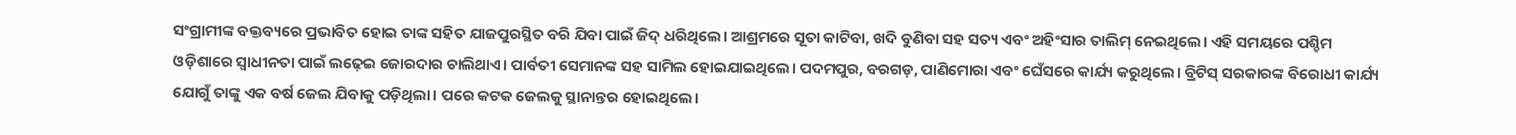ସଂଗ୍ରାମୀଙ୍କ ବକ୍ତବ୍ୟରେ ପ୍ରଭାବିତ ହୋଇ ତାଙ୍କ ସହିତ ଯାଜପୁରସ୍ଥିତ ବରି ଯିବା ପାଇଁ ଜିଦ୍‌ ଧରିଥିଲେ। ଆଶ୍ରମରେ ସୂତା କାଟିବା, ଖଦି ବୁଣିବା ସହ ସତ୍ୟ ଏବଂ ଅହିଂସାର ତାଲିମ୍‌ ନେଇଥିଲେ। ଏହି ସମୟରେ ପଶ୍ଚିମ ଓଡ଼ିଶାରେ ସ୍ବାଧୀନତା ପାଇଁ ଲ‌ଢ଼େଇ ଜୋରଦାର ଚାଲିଥାଏ। ପାର୍ବତୀ ସେମାନଙ୍କ ସହ ସାମିଲ ହୋଇଯାଇଥିଲେ। ପଦମପୁର, ବରଗଡ଼, ପାଣିମୋରା ଏବଂ ଘେଁସରେ କାର୍ଯ୍ୟ କରୁଥିଲେ। ବ୍ରିଟିସ୍‌ ସରକାରଙ୍କ ବିରୋଧୀ କାର୍ଯ୍ୟ ଯୋଗୁଁ ତାଙ୍କୁ ଏକ ବର୍ଷ ଜେଲ ଯିବାକୁ ପଡ଼ିଥିଲା। ପରେ କଟକ ଜେଲକୁ ସ୍ଥାନାନ୍ତର ହୋଇଥିଲେ।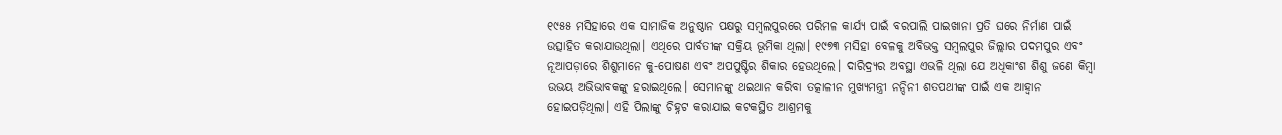୧୯୫୫ ମସିହାରେ ଏକ ସାମାଜିକ ଅନୁଷ୍ଠାନ ପକ୍ଷରୁ ସମ୍ବଲପୁରରେ ପରିମଳ କାର୍ଯ୍ୟ ପାଇଁ ବରପାଲି ପାଇଖାନା ପ୍ରତି ଘରେ ନିର୍ମାଣ ପାଇଁ ଉତ୍ସାହିତ କରାଯାଉଥିଲା। ଏଥିରେ ପାର୍ବତୀଙ୍କ ସକ୍ରିୟ ଭୂମିକା ଥିଲା। ୧୯୭୩ ମସିହା ବେଳକୁ ଅବିଭକ୍ତ ସମ୍ବଲପୁର ଜିଲ୍ଲାର ପଦମପୁର ଏବଂ ନୂଆପଡ଼ାରେ ଶିଶୁମାନେ କୁ-ପୋଷଣ ଏବଂ ଅପପୁଷ୍ଟିର ଶିକାର ହେଉଥିଲେ। ଦାରିଦ୍ର୍ୟର ଅବସ୍ଥା ଏଭଳି ଥିଲା ଯେ ଅଧିକାଂଶ ଶିଶୁ ଜଣେ କିମ୍ବା ଉଭୟ ଅଭିଭାବକଙ୍କୁ ହରାଇଥିଲେ। ସେମାନଙ୍କୁ ଥଇଥାନ କରିବା ତତ୍କାଳୀନ ମୁଖ୍ୟମନ୍ତ୍ରୀ ନନ୍ଦିନୀ ଶତପଥୀଙ୍କ ପାଇଁ ଏକ ଆହ୍ବାନ ହୋଇପଡ଼ିଥିଲା। ଏହି ପିଲାଙ୍କୁ ଚିହ୍ନଟ କରାଯାଇ କଟକସ୍ଥିତ ଆଶ୍ରମକୁ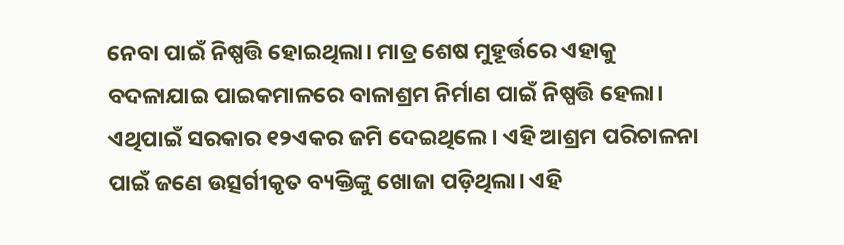ନେବା ପାଇଁ ନିଷ୍ପତ୍ତି ହୋଇଥିଲା। ମାତ୍ର ଶେଷ ମୁହୂର୍ତ୍ତରେ ଏହାକୁ ବଦଳାଯାଇ ପାଇକମାଳରେ ବାଳାଶ୍ରମ ନିର୍ମାଣ ପାଇଁ ନିଷ୍ପତ୍ତି ହେଲା। ଏଥିପାଇଁ ସରକାର ୧୨ଏକର ଜମି ଦେଇଥିଲେ। ଏହି ଆଶ୍ରମ ପରିଚାଳନା ପାଇଁ ଜଣେ ଉତ୍ସର୍ଗୀକୃତ ବ୍ୟକ୍ତିଙ୍କୁ ଖୋଜା ପଡ଼ିଥିଲା। ଏହି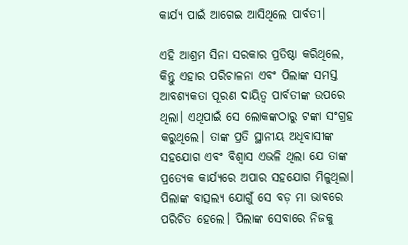କାର୍ଯ୍ୟ ପାଇଁ ଆଗେଇ ଆସିଥିଲେ ପାର୍ବତୀ।

ଏହି ଆଶ୍ରମ ସିନା ସରକାର ପ୍ରତିଷ୍ଠା କରିଥିଲେ, କିନ୍ତୁ ଏହାର ପରିଚାଳନା ଏବଂ ପିଲାଙ୍କ ସମସ୍ତ ଆବଶ୍ୟକତା ପୂରଣ ଦାୟିତ୍ବ ପାର୍ବତୀଙ୍କ ଉପରେ ଥିଲା। ଏଥିପାଇଁ ସେ ଲୋକଙ୍କଠାରୁ ଟଙ୍କା ସଂଗ୍ରହ କରୁଥିଲେ। ତାଙ୍କ ପ୍ରତି ସ୍ଥାନୀୟ ଅଧିବାସୀଙ୍କ ସହଯୋଗ ଏବଂ ବିଶ୍ବାସ ଏଭଳି ଥିଲା ଯେ ତାଙ୍କ ପ୍ରତ୍ୟେକ କାର୍ଯ୍ୟରେ ଅପାର ସହଯୋଗ ମିଳୁଥିଲା। ପିଲାଙ୍କ ବାତ୍ସଲ୍ୟ ଯୋଗୁଁ ସେ ବଡ଼ ମା ଭାବରେ ପରିଚିତ ହେଲେ। ପିଲାଙ୍କ ସେବାରେ ନିଜକୁ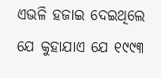ଏଭଳି ହଜାଇ ଦେଇଥିଲେ ଯେ କୁହାଯାଏ ଯେ ୧୯୯୩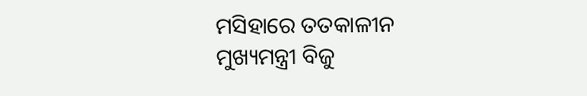ମସିହାରେ ତତକାଳୀନ ମୁଖ୍ୟମନ୍ତ୍ରୀ ବିଜୁ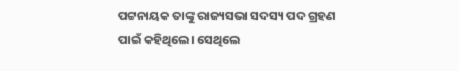ପଟ୍ଟନାୟକ ତାଙ୍କୁ ରାଜ୍ୟସଭା ସଦସ୍ୟ ପଦ ଗ୍ରହଣ ପାଇଁ କହିଥିଲେ। ସେଥିଲେ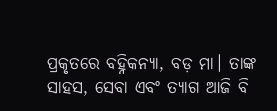ପ୍ରକୃତରେ ବହ୍ନିକନ୍ୟା, ବଡ଼ ମା। ତାଙ୍କ ସାହସ, ସେବା ଏବଂ ତ୍ୟାଗ ଆଜି ବି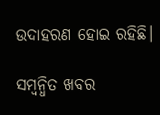ଉଦାହରଣ ହୋଇ ରହିଛି।

ସମ୍ବନ୍ଧିତ ଖବର